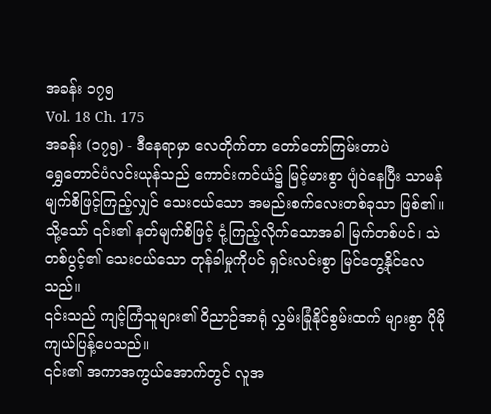အခန်း ၁၇၅
Vol. 18 Ch. 175
အခန်း (၁၇၅) - ဒီနေရာမှာ လေတိုက်တာ တော်တော်ကြမ်းတာပဲ
ရွှေတောင်ပံလင်းယုန်သည် ကောင်းကင်ယံ၌ မြင့်မားစွာ ပျံဝဲနေပြီး သာမန်မျက်စိဖြင့်ကြည့်လျှင် သေးငယ်သော အမည်းစက်လေးတစ်ခုသာ ဖြစ်၏။ သို့သော် ၎င်း၏ နတ်မျက်စိဖြင့် ငုံ့ကြည့်လိုက်သောအခါ မြက်တစ်ပင်၊ သဲတစ်ပွင့်၏ သေးငယ်သော တုန်ခါမှုကိုပင် ရှင်းလင်းစွာ မြင်တွေ့နိုင်လေသည်။
၎င်းသည် ကျင့်ကြံသူများ၏ ဝိညာဉ်အာရုံ လွှမ်းခြုံနိုင်စွမ်းထက် များစွာ ပိုမိုကျယ်ပြန့်ပေသည်။
၎င်း၏ အကာအကွယ်အောက်တွင် လူအ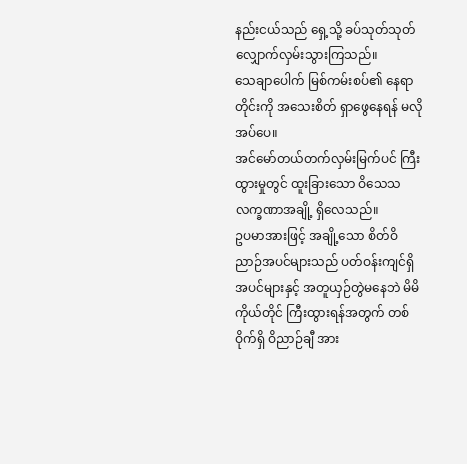နည်းငယ်သည် ရှေ့သို့ ခပ်သုတ်သုတ် လျှောက်လှမ်းသွားကြသည်။
သေချာပေါက် မြစ်ကမ်းစပ်၏ နေရာတိုင်းကို အသေးစိတ် ရှာဖွေနေရန် မလိုအပ်ပေ။
အင်မော်တယ်တက်လှမ်းမြက်ပင် ကြီးထွားမှုတွင် ထူးခြားသော ဝိသေသလက္ခဏာအချို့ ရှိလေသည်။
ဥပမာအားဖြင့် အချို့သော စိတ်ဝိညာဉ်အပင်များသည် ပတ်ဝန်းကျင်ရှိ အပင်များနှင့် အတူယှဉ်တွဲမနေဘဲ မိမိကိုယ်တိုင် ကြီးထွားရန်အတွက် တစ်ဝိုက်ရှိ ဝိညာဉ်ချီ အား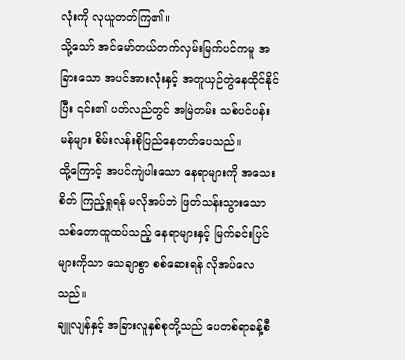လုံးကို လုယူတတ်ကြ၏။
သို့သော် အင်မော်တယ်တက်လှမ်းမြက်ပင်ကမူ အခြားသော အပင်အားလုံးနှင့် အတူယှဉ်တွဲနေထိုင်နိုင်ပြီး ၎င်း၏ ပတ်လည်တွင် အမြဲတမ်း သစ်ပင်ပန်းမန်များ စိမ်းလန်းစိုပြည်နေတတ်ပေသည်။
ထို့ကြောင့် အပင်ကျဲပါးသော နေရာများကို အသေးစိတ် ကြည့်ရှုရန် မလိုအပ်ဘဲ ဖြတ်သန်းသွားသော သစ်တောထူထပ်သည့် နေရာများနှင့် မြက်ခင်းပြင်များကိုသာ သေချာစွာ စစ်ဆေးရန် လိုအပ်လေသည်။
ချူလျန်နှင့် အခြားလူနှစ်စုတို့သည် ပေတစ်ရာခန့်စီ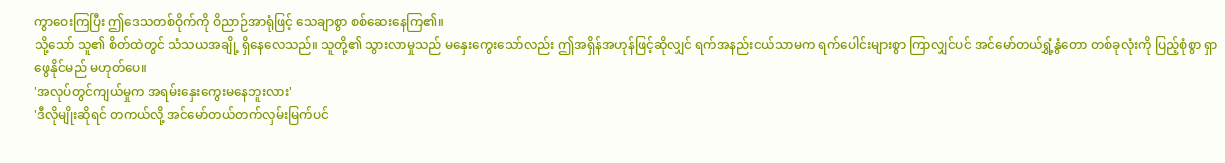ကွာဝေးကြပြီး ဤဒေသတစ်ဝိုက်ကို ဝိညာဉ်အာရုံဖြင့် သေချာစွာ စစ်ဆေးနေကြ၏။
သို့သော် သူ၏ စိတ်ထဲတွင် သံသယအချို့ ရှိနေလေသည်။ သူတို့၏ သွားလာမှုသည် မနှေးကွေးသော်လည်း ဤအရှိန်အဟုန်ဖြင့်ဆိုလျှင် ရက်အနည်းငယ်သာမက ရက်ပေါင်းများစွာ ကြာလျှင်ပင် အင်မော်တယ်ရွှံ့နွံတော တစ်ခုလုံးကို ပြည့်စုံစွာ ရှာဖွေနိုင်မည် မဟုတ်ပေ။
'အလုပ်တွင်ကျယ်မှုက အရမ်းနှေးကွေးမနေဘူးလား'
'ဒီလိုမျိုးဆိုရင် တကယ်လို့ အင်မော်တယ်တက်လှမ်းမြက်ပင်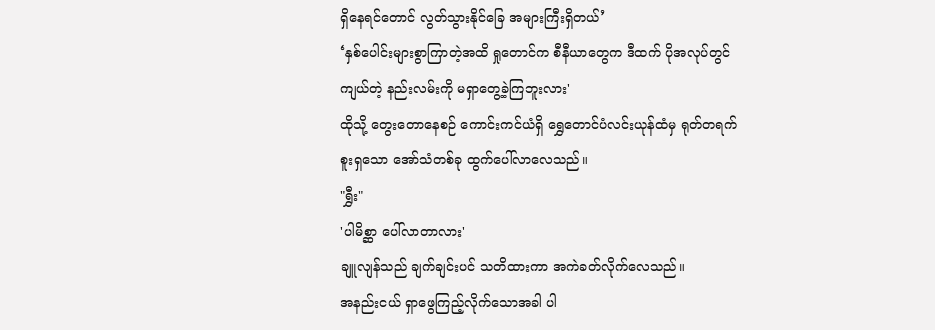ရှိနေရင်တောင် လွတ်သွားနိုင်ခြေ အများကြီးရှိတယ်’
‘နှစ်ပေါင်းများစွာကြာတဲ့အထိ ရှုတောင်က စီနီယာတွေက ဒီထက် ပိုအလုပ်တွင်ကျယ်တဲ့ နည်းလမ်းကို မရှာတွေ့ခဲ့ကြဘူးလား'
ထိုသို့ တွေးတောနေစဉ် ကောင်းကင်ယံရှိ ရွှေတောင်ပံလင်းယုန်ထံမှ ရုတ်တရက် စူးရှသော အော်သံတစ်ခု ထွက်ပေါ်လာလေသည်။
"ရွှီး"
'ပါမိစ္ဆာ ပေါ်လာတာလား'
ချူလျန်သည် ချက်ချင်းပင် သတိထားကာ အကဲခတ်လိုက်လေသည်။
အနည်းငယ် ရှာဖွေကြည့်လိုက်သောအခါ ပါ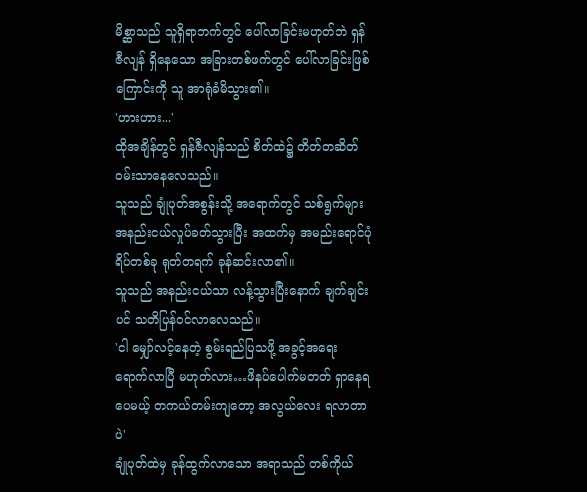မိစ္ဆာသည် သူရှိရာဘက်တွင် ပေါ်လာခြင်းမဟုတ်ဘဲ ရှန်ဇီလျန် ရှိနေသော အခြားတစ်ဖက်တွင် ပေါ်လာခြင်းဖြစ်ကြောင်းကို သူ အာရုံခံမိသွား၏။
'ဟားဟား...'
ထိုအချိန်တွင် ရှန်ဇီလျန်သည် စိတ်ထဲ၌ တိတ်တဆိတ် ဝမ်းသာနေလေသည်။
သူသည် ချုံပုတ်အစွန်းသို့ အရောက်တွင် သစ်ရွက်များ အနည်းငယ်လှုပ်ခတ်သွားပြီး အထက်မှ အမည်းရောင်ပုံရိပ်တစ်ခု ရုတ်တရက် ခုန်ဆင်းလာ၏။
သူသည် အနည်းငယ်သာ လန့်သွားပြီးနောက် ချက်ချင်းပင် သတိပြန်ဝင်လာလေသည်။
'ငါ မျှော်လင့်နေတဲ့ စွမ်းရည်ပြသဖို့ အခွင့်အရေး ရောက်လာပြီ မဟုတ်လား…ဖိနပ်ပေါက်မတတ် ရှာနေရပေမယ့် တကယ်တမ်းကျတော့ အလွယ်လေး ရလာတာပဲ'
ချုံပုတ်ထဲမှ ခုန်ထွက်လာသော အရာသည် တစ်ကိုယ်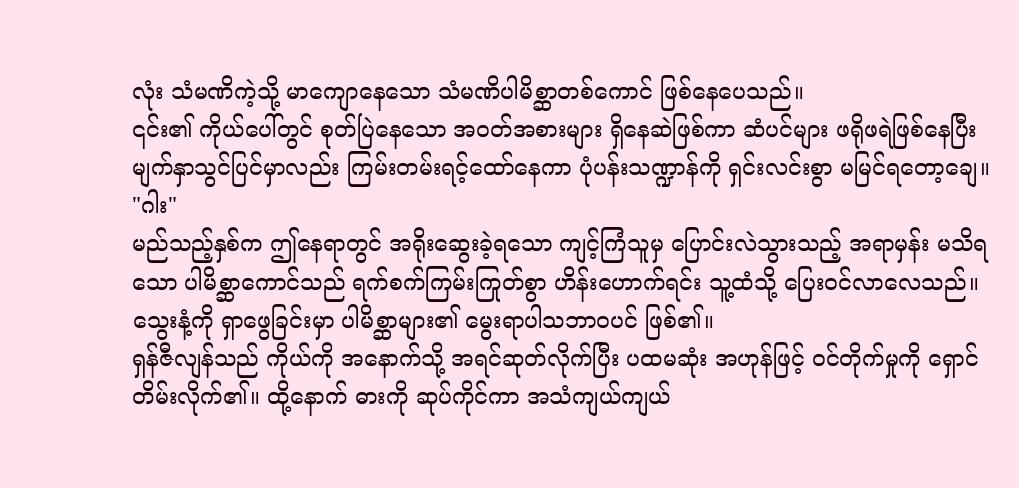လုံး သံမဏိကဲ့သို့ မာကျောနေသော သံမဏိပါမိစ္ဆာတစ်ကောင် ဖြစ်နေပေသည်။
၎င်း၏ ကိုယ်ပေါ်တွင် စုတ်ပြဲနေသော အဝတ်အစားများ ရှိနေဆဲဖြစ်ကာ ဆံပင်များ ဖရိုဖရဲဖြစ်နေပြီး မျက်နှာသွင်ပြင်မှာလည်း ကြမ်းတမ်းရင့်ထော်နေကာ ပုံပန်းသဏ္ဍာန်ကို ရှင်းလင်းစွာ မမြင်ရတော့ချေ။
"ဂါး"
မည်သည့်နှစ်က ဤနေရာတွင် အရိုးဆွေးခဲ့ရသော ကျင့်ကြံသူမှ ပြောင်းလဲသွားသည့် အရာမှန်း မသိရသော ပါမိစ္ဆာကောင်သည် ရက်စက်ကြမ်းကြုတ်စွာ ဟိန်းဟောက်ရင်း သူ့ထံသို့ ပြေးဝင်လာလေသည်။
သွေးနံ့ကို ရှာဖွေခြင်းမှာ ပါမိစ္ဆာများ၏ မွေးရာပါသဘာဝပင် ဖြစ်၏။
ရှန်ဇီလျန်သည် ကိုယ်ကို အနောက်သို့ အရင်ဆုတ်လိုက်ပြီး ပထမဆုံး အဟုန်ဖြင့် ဝင်တိုက်မှုကို ရှောင်တိမ်းလိုက်၏။ ထို့နောက် ဓားကို ဆုပ်ကိုင်ကာ အသံကျယ်ကျယ်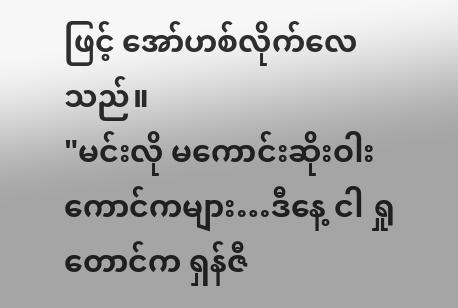ဖြင့် အော်ဟစ်လိုက်လေသည်။
"မင်းလို မကောင်းဆိုးဝါးကောင်ကများ…ဒီနေ့ ငါ ရှုတောင်က ရှန်ဇီ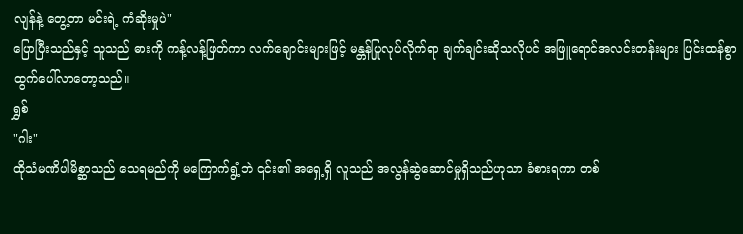လျန်နဲ့ တွေ့တာ မင်းရဲ့ ကံဆိုးမှုပဲ"
ပြောပြီးသည်နှင့် သူသည် ဓားကို ကန့်လန့်ဖြတ်ကာ လက်ချောင်းများဖြင့် မန္တန်ပြုလုပ်လိုက်ရာ ချက်ချင်းဆိုသလိုပင် အဖြူရောင်အလင်းတန်းများ ပြင်းထန်စွာ ထွက်ပေါ်လာတော့သည်။
ရွှစ်
"ဂါး"
ထိုသံမဏိပါမိစ္ဆာသည် သေရမည်ကို မကြောက်ရွံ့ဘဲ ၎င်း၏ အရှေ့ရှိ လူသည် အလွန်ဆွဲဆောင်မှုရှိသည်ဟုသာ ခံစားရကာ တစ်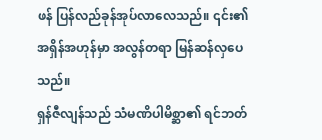ဖန် ပြန်လည်ခုန်အုပ်လာလေသည်။ ၎င်း၏ အရှိန်အဟုန်မှာ အလွန်တရာ မြန်ဆန်လှပေသည်။
ရှန်ဇီလျန်သည် သံမဏိပါမိစ္ဆာ၏ ရင်ဘတ်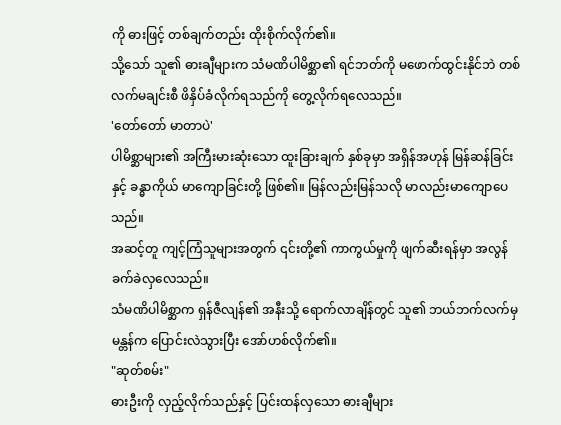ကို ဓားဖြင့် တစ်ချက်တည်း ထိုးစိုက်လိုက်၏။
သို့သော် သူ၏ ဓားချီများက သံမဏိပါမိစ္ဆာ၏ ရင်ဘတ်ကို မဖောက်ထွင်းနိုင်ဘဲ တစ်လက်မချင်းစီ ဖိနှိပ်ခံလိုက်ရသည်ကို တွေ့လိုက်ရလေသည်။
'တော်တော် မာတာပဲ'
ပါမိစ္ဆာများ၏ အကြီးမားဆုံးသော ထူးခြားချက် နှစ်ခုမှာ အရှိန်အဟုန် မြန်ဆန်ခြင်းနှင့် ခန္ဓာကိုယ် မာကျောခြင်းတို့ ဖြစ်၏။ မြန်လည်းမြန်သလို မာလည်းမာကျောပေသည်။
အဆင့်တူ ကျင့်ကြံသူများအတွက် ၎င်းတို့၏ ကာကွယ်မှုကို ဖျက်ဆီးရန်မှာ အလွန်ခက်ခဲလှလေသည်။
သံမဏိပါမိစ္ဆာက ရှန်ဇီလျန်၏ အနီးသို့ ရောက်လာချိန်တွင် သူ၏ ဘယ်ဘက်လက်မှ မန္တန်က ပြောင်းလဲသွားပြီး အော်ဟစ်လိုက်၏။
"ဆုတ်စမ်း"
ဓားဦးကို လှည့်လိုက်သည်နှင့် ပြင်းထန်လှသော ဓားချီများ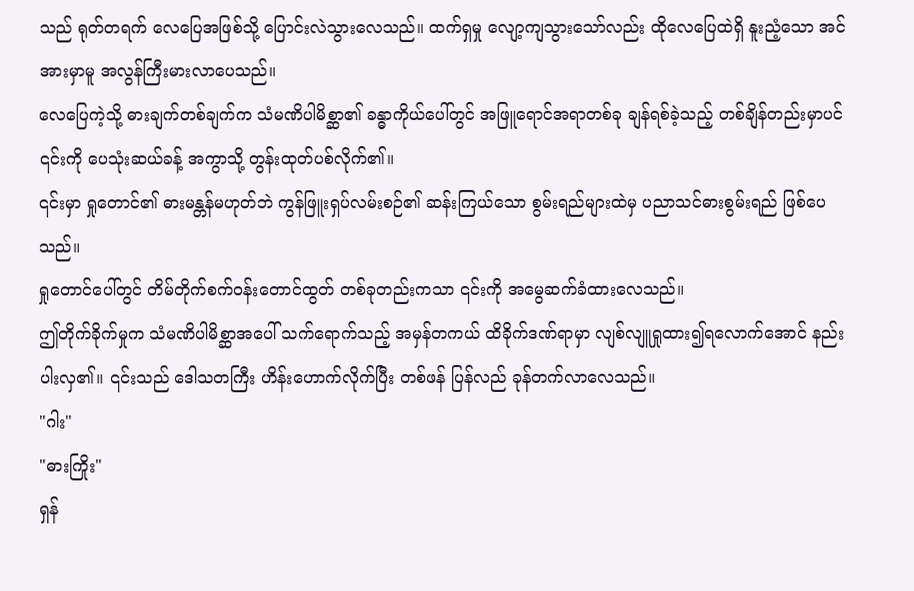သည် ရုတ်တရက် လေပြေအဖြစ်သို့ ပြောင်းလဲသွားလေသည်။ ထက်ရှမှု လျော့ကျသွားသော်လည်း ထိုလေပြေထဲရှိ နူးညံ့သော အင်အားမှာမူ အလွန်ကြီးမားလာပေသည်။
လေပြေကဲ့သို့ ဓားချက်တစ်ချက်က သံမဏိပါမိစ္ဆာ၏ ခန္ဓာကိုယ်ပေါ်တွင် အဖြူရောင်အရာတစ်ခု ချန်ရစ်ခဲ့သည့် တစ်ချိန်တည်းမှာပင် ၎င်းကို ပေသုံးဆယ်ခန့် အကွာသို့ တွန်းထုတ်ပစ်လိုက်၏။
၎င်းမှာ ရှုတောင်၏ ဓားမန္တန်မဟုတ်ဘဲ ကွန်ဖြူးရှပ်လမ်းစဉ်၏ ဆန်းကြယ်သော စွမ်းရည်များထဲမှ ပညာသင်ဓားစွမ်းရည် ဖြစ်ပေသည်။
ရှုတောင်ပေါ်တွင် တိမ်တိုက်စက်ဝန်းတောင်ထွတ် တစ်ခုတည်းကသာ ၎င်းကို အမွေဆက်ခံထားလေသည်။
ဤတိုက်ခိုက်မှုက သံမဏိပါမိစ္ဆာအပေါ် သက်ရောက်သည့် အမှန်တကယ် ထိခိုက်ဒဏ်ရာမှာ လျစ်လျူရှုထား၍ရလောက်အောင် နည်းပါးလှ၏။ ၎င်းသည် ဒေါသတကြီး ဟိန်းဟောက်လိုက်ပြီး တစ်ဖန် ပြန်လည် ခုန်တက်လာလေသည်။
"ဂါး"
"ဓားကြိုး"
ရှန်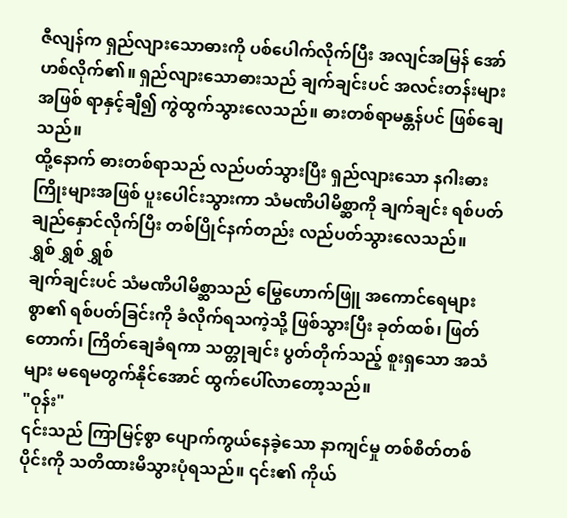ဇီလျန်က ရှည်လျားသောဓားကို ပစ်ပေါက်လိုက်ပြီး အလျင်အမြန် အော်ဟစ်လိုက်၏။ ရှည်လျားသောဓားသည် ချက်ချင်းပင် အလင်းတန်းများအဖြစ် ရာနှင့်ချီ၍ ကွဲထွက်သွားလေသည်။ ဓားတစ်ရာမန္တန်ပင် ဖြစ်ချေသည်။
ထို့နောက် ဓားတစ်ရာသည် လည်ပတ်သွားပြီး ရှည်လျားသော နဂါးဓားကြိုးများအဖြစ် ပူးပေါင်းသွားကာ သံမဏိပါမိစ္ဆာကို ချက်ချင်း ရစ်ပတ်ချည်နှောင်လိုက်ပြီး တစ်ပြိုင်နက်တည်း လည်ပတ်သွားလေသည်။
ရွှစ် ရွှစ် ရွှစ်
ချက်ချင်းပင် သံမဏိပါမိစ္ဆာသည် မြွေဟောက်ဖြူ အကောင်ရေများစွာ၏ ရစ်ပတ်ခြင်းကို ခံလိုက်ရသကဲ့သို့ ဖြစ်သွားပြီး ခုတ်ထစ်၊ ဖြတ်တောက်၊ ကြိတ်ချေခံရကာ သတ္တုချင်း ပွတ်တိုက်သည့် စူးရှသော အသံများ မရေမတွက်နိုင်အောင် ထွက်ပေါ်လာတော့သည်။
"ဝုန်း"
၎င်းသည် ကြာမြင့်စွာ ပျောက်ကွယ်နေခဲ့သော နာကျင်မှု တစ်စိတ်တစ်ပိုင်းကို သတိထားမိသွားပုံရသည်။ ၎င်း၏ ကိုယ်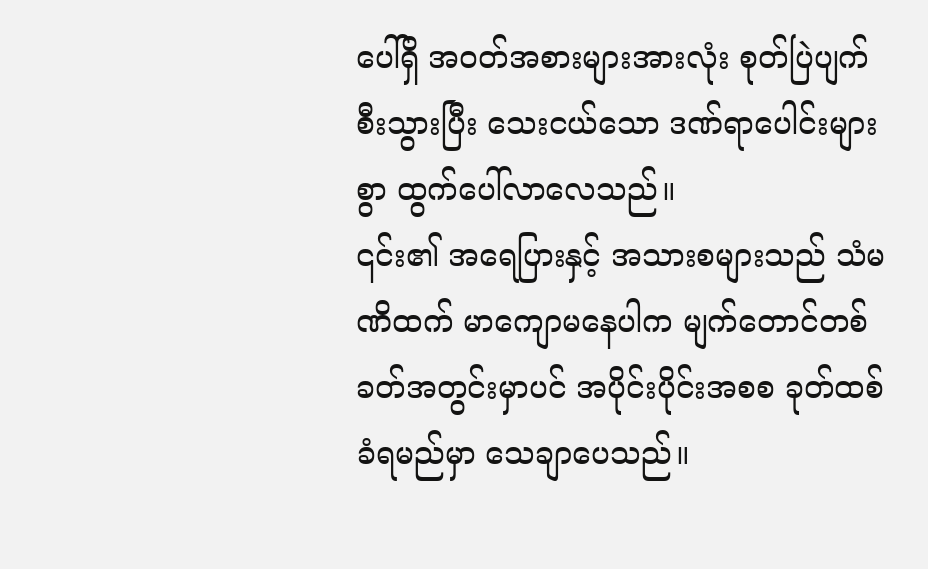ပေါ်ရှိ အဝတ်အစားများအားလုံး စုတ်ပြဲပျက်စီးသွားပြီး သေးငယ်သော ဒဏ်ရာပေါင်းများစွာ ထွက်ပေါ်လာလေသည်။
၎င်း၏ အရေပြားနှင့် အသားစများသည် သံမဏိထက် မာကျောမနေပါက မျက်တောင်တစ်ခတ်အတွင်းမှာပင် အပိုင်းပိုင်းအစစ ခုတ်ထစ်ခံရမည်မှာ သေချာပေသည်။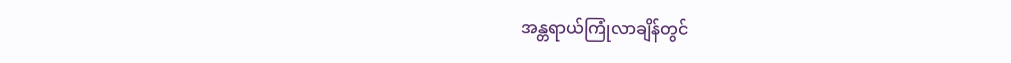အန္တရာယ်ကြုံလာချိန်တွင်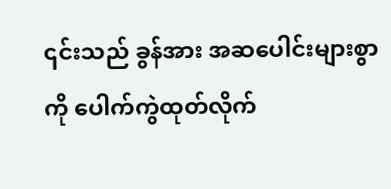၎င်းသည် ခွန်အား အဆပေါင်းများစွာကို ပေါက်ကွဲထုတ်လိုက်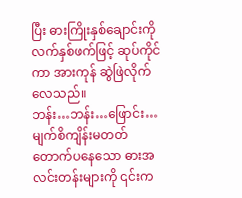ပြီး ဓားကြိုးနှစ်ချောင်းကို လက်နှစ်ဖက်ဖြင့် ဆုပ်ကိုင်ကာ အားကုန် ဆွဲဖြဲလိုက်လေသည်။
ဘန်း…ဘန်း…ဖြောင်း…
မျက်စိကျိန်းမတတ် တောက်ပနေသော ဓားအလင်းတန်းများကို ၎င်းက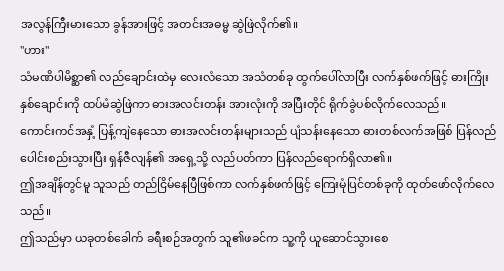အလွန်ကြီးမားသော ခွန်အားဖြင့် အတင်းအဓမ္မ ဆွဲဖြဲလိုက်၏။
"ဟား"
သံမဏိပါမိစ္ဆာ၏ လည်ချောင်းထဲမှ လေးလံသော အသံတစ်ခု ထွက်ပေါ်လာပြီး လက်နှစ်ဖက်ဖြင့် ဓားကြိုးနှစ်ချောင်းကို ထပ်မံဆွဲဖြဲကာ ဓားအလင်းတန်း အားလုံးကို အပြီးတိုင် ရိုက်ခွဲပစ်လိုက်လေသည်။
ကောင်းကင်အနှံ့ ပြန့်ကျဲနေသော ဓားအလင်းတန်းများသည် ပျံသန်းနေသော ဓားတစ်လက်အဖြစ် ပြန်လည်ပေါင်းစည်းသွားပြီး ရှန်ဇီလျန်၏ အရှေ့သို့ လည်ပတ်ကာ ပြန်လည်ရောက်ရှိလာ၏။
ဤအချိန်တွင်မူ သူသည် တည်ငြိမ်နေပြီဖြစ်ကာ လက်နှစ်ဖက်ဖြင့် ကြေးမုံပြင်တစ်ခုကို ထုတ်ဖော်လိုက်လေသည်။
ဤသည်မှာ ယခုတစ်ခေါက် ခရီးစဉ်အတွက် သူ၏ဖခင်က သူ့ကို ယူဆောင်သွားစေ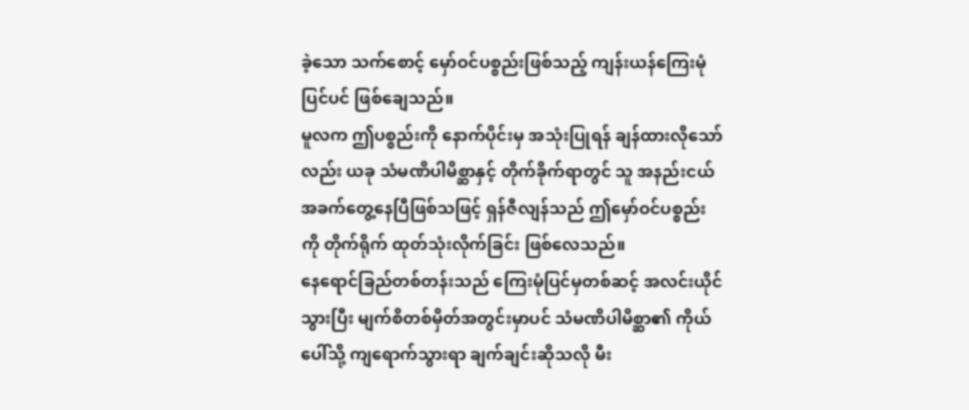ခဲ့သော သက်စောင့် မှော်ဝင်ပစ္စည်းဖြစ်သည့် ကျန်းယန်ကြေးမုံပြင်ပင် ဖြစ်ချေသည်။
မူလက ဤပစ္စည်းကို နောက်ပိုင်းမှ အသုံးပြုရန် ချန်ထားလိုသော်လည်း ယခု သံမဏိပါမိစ္ဆာနှင့် တိုက်ခိုက်ရာတွင် သူ အနည်းငယ် အခက်တွေ့နေပြီဖြစ်သဖြင့် ရှန်ဇီလျန်သည် ဤမှော်ဝင်ပစ္စည်းကို တိုက်ရိုက် ထုတ်သုံးလိုက်ခြင်း ဖြစ်လေသည်။
နေရောင်ခြည်တစ်တန်းသည် ကြေးမုံပြင်မှတစ်ဆင့် အလင်းယိုင်သွားပြီး မျက်စိတစ်မှိတ်အတွင်းမှာပင် သံမဏိပါမိစ္ဆာ၏ ကိုယ်ပေါ်သို့ ကျရောက်သွားရာ ချက်ချင်းဆိုသလို မီး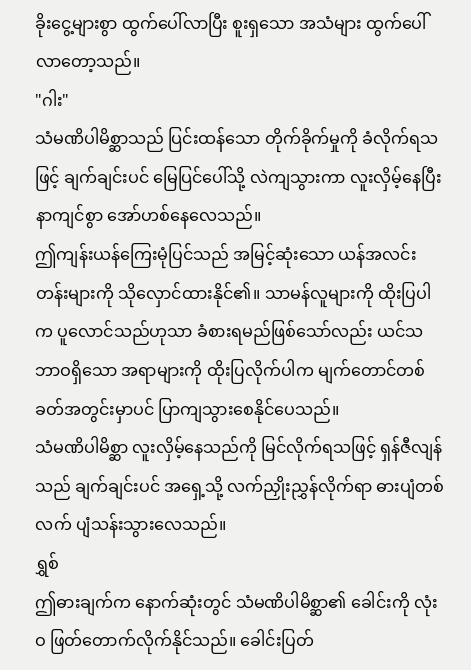ခိုးငွေ့များစွာ ထွက်ပေါ်လာပြီး စူးရှသော အသံများ ထွက်ပေါ်လာတော့သည်။
"ဂါး"
သံမဏိပါမိစ္ဆာသည် ပြင်းထန်သော တိုက်ခိုက်မှုကို ခံလိုက်ရသဖြင့် ချက်ချင်းပင် မြေပြင်ပေါ်သို့ လဲကျသွားကာ လူးလှိမ့်နေပြီး နာကျင်စွာ အော်ဟစ်နေလေသည်။
ဤကျန်းယန်ကြေးမုံပြင်သည် အမြင့်ဆုံးသော ယန်အလင်းတန်းများကို သိုလှောင်ထားနိုင်၏။ သာမန်လူများကို ထိုးပြပါက ပူလောင်သည်ဟုသာ ခံစားရမည်ဖြစ်သော်လည်း ယင်သဘာဝရှိသော အရာများကို ထိုးပြလိုက်ပါက မျက်တောင်တစ်ခတ်အတွင်းမှာပင် ပြာကျသွားစေနိုင်ပေသည်။
သံမဏိပါမိစ္ဆာ လူးလှိမ့်နေသည်ကို မြင်လိုက်ရသဖြင့် ရှန်ဇီလျန်သည် ချက်ချင်းပင် အရှေ့သို့ လက်ညှိုးညွှန်လိုက်ရာ ဓားပျံတစ်လက် ပျံသန်းသွားလေသည်။
ရွှစ်
ဤဓားချက်က နောက်ဆုံးတွင် သံမဏိပါမိစ္ဆာ၏ ခေါင်းကို လုံးဝ ဖြတ်တောက်လိုက်နိုင်သည်။ ခေါင်းပြတ်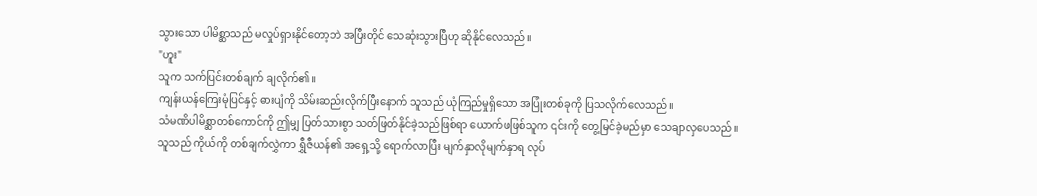သွားသော ပါမိစ္ဆာသည် မလှုပ်ရှားနိုင်တော့ဘဲ အပြီးတိုင် သေဆုံးသွားပြီဟု ဆိုနိုင်လေသည်။
"ဟူး"
သူက သက်ပြင်းတစ်ချက် ချလိုက်၏။
ကျန်းယန်ကြေးမုံပြင်နှင့် ဓားပျံကို သိမ်းဆည်းလိုက်ပြီးနောက် သူသည် ယုံကြည်မှုရှိသော အပြုံးတစ်ခုကို ပြသလိုက်လေသည်။
သံမဏိပါမိစ္ဆာတစ်ကောင်ကို ဤမျှ ပြတ်သားစွာ သတ်ဖြတ်နိုင်ခဲ့သည်ဖြစ်ရာ ယောက်ဖဖြစ်သူက ၎င်းကို တွေ့မြင်ခဲ့မည်မှာ သေချာလှပေသည်။
သူသည် ကိုယ်ကို တစ်ချက်လွှဲကာ ရွှီဇီယန်၏ အရှေ့သို့ ရောက်လာပြီး မျက်နှာလိုမျက်နှာရ လုပ်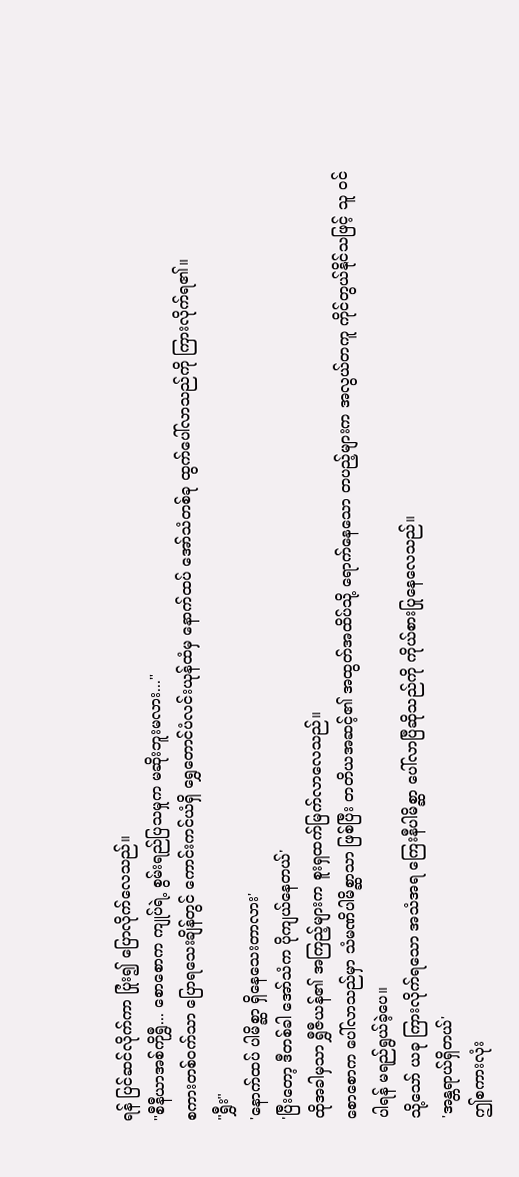ရန် ပြင်ဆင်လိုက်ကာ ပြုံး၍ ပြောလိုက်လေသည်။
"စီနီယာအစ်ကိုရွှီ... စောစောက ကျုပ်ရဲ့ စွမ်းရည်ပြသမှုက မဆိုးဘူးမလား..."
စကားတစ်ဝက်သာ ပြောရသေးချိန်တွင် ကောင်းကင်ယံရှိ ရွှေတောင်ပံလင်းယုန်ထံမှ နောက်ထပ် အော်သံတစ်ခု ထွက်ပေါ်လာသည်ကို ကြားလိုက်ရ၏။
"ရွှီး"
'နောက်ထပ် ပါမိစ္ဆာ ရှိနေသေးတာလား'
'ပြီးတော့ ဒီတစ်ခါ အော်သံက ပိုကျယ်နေတယ်'
ထိုအခါမှသာ ရွှီဇီယန်၏ အကြည့်များက စူးရှထက်မြက်လာလေသည်။
စောစောက ပေါ်လာသည်မှာ သံမဏိပါမိစ္ဆာသာ ဖြစ်ပြီး တတိယအဆင့်၏ အထွတ်အထိပ်သို့ ရောက်နေသော တပည့်များက အလွယ်တကူ ကိုင်တွယ်နိုင်သဖြင့် သူ ဝင်ပါရန် မရည်ရွယ်ခဲ့ပေ။
သို့သော် ယခု ကြားလိုက်ရသော အသံအရ ကြေးနီပါမိစ္ဆာ ပေါ်လာပြီဆိုသည်ကို ကိုယ်စားပြုနေလေသည်။
'အန္တရာယ်ရှိတယ်'
ဤစကားလုံး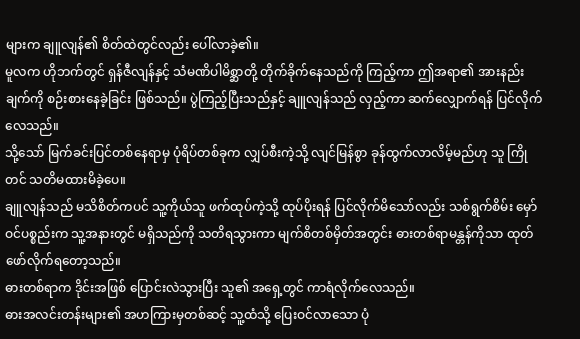များက ချူလျန်၏ စိတ်ထဲတွင်လည်း ပေါ်လာခဲ့၏။
မူလက ဟိုဘက်တွင် ရှန်ဇီလျန်နှင့် သံမဏိပါမိစ္ဆာတို့ တိုက်ခိုက်နေသည်ကို ကြည့်ကာ ဤအရာ၏ အားနည်းချက်ကို စဉ်းစားနေခဲ့ခြင်း ဖြစ်သည်။ ပွဲကြည့်ပြီးသည်နှင့် ချူလျန်သည် လှည့်ကာ ဆက်လျှောက်ရန် ပြင်လိုက်လေသည်။
သို့သော် မြက်ခင်းပြင်တစ်နေရာမှ ပုံရိပ်တစ်ခုက လျှပ်စီးကဲ့သို့ လျင်မြန်စွာ ခုန်ထွက်လာလိမ့်မည်ဟု သူ ကြိုတင် သတိမထားမိခဲ့ပေ။
ချူလျန်သည် မသိစိတ်ကပင် သူ့ကိုယ်သူ ဖက်ထုပ်ကဲ့သို့ ထုပ်ပိုးရန် ပြင်လိုက်မိသော်လည်း သစ်ရွက်စိမ်း မှော်ဝင်ပစ္စည်းက သူ့အနားတွင် မရှိသည်ကို သတိရသွားကာ မျက်စိတစ်မှိတ်အတွင်း ဓားတစ်ရာမန္တန်ကိုသာ ထုတ်ဖော်လိုက်ရတော့သည်။
ဓားတစ်ရာက ဒိုင်းအဖြစ် ပြောင်းလဲသွားပြီး သူ၏ အရှေ့တွင် ကာရံလိုက်လေသည်။
ဓားအလင်းတန်းများ၏ အဟကြားမှတစ်ဆင့် သူ့ထံသို့ ပြေးဝင်လာသော ပုံ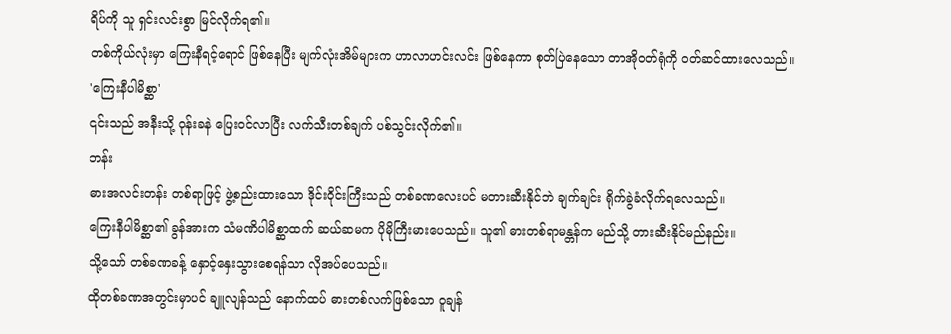ရိပ်ကို သူ ရှင်းလင်းစွာ မြင်လိုက်ရ၏။
တစ်ကိုယ်လုံးမှာ ကြေးနီရင့်ရောင် ဖြစ်နေပြီး မျက်လုံးအိမ်များက ဟာလာဟင်းလင်း ဖြစ်နေကာ စုတ်ပြဲနေသော တာအိုဝတ်ရုံကို ဝတ်ဆင်ထားလေသည်။
'ကြေးနီပါမိစ္ဆာ'
၎င်းသည် အနီးသို့ ဝုန်းခနဲ ပြေးဝင်လာပြီး လက်သီးတစ်ချက် ပစ်သွင်းလိုက်၏။
ဘန်း
ဓားအလင်းတန်း တစ်ရာဖြင့် ဖွဲ့စည်းထားသော ဒိုင်းဝိုင်းကြီးသည် တစ်ခဏလေးပင် မတားဆီးနိုင်ဘဲ ချက်ချင်း ရိုက်ခွဲခံလိုက်ရလေသည်။
ကြေးနီပါမိစ္ဆာ၏ ခွန်အားက သံမဏိပါမိစ္ဆာထက် ဆယ်ဆမက ပိုမိုကြီးမားပေသည်။ သူ၏ ဓားတစ်ရာမန္တန်က မည်သို့ တားဆီးနိုင်မည်နည်း။
သို့သော် တစ်ခဏခန့် နှောင့်နှေးသွားစေရန်သာ လိုအပ်ပေသည်။
ထိုတစ်ခဏအတွင်းမှာပင် ချူလျန်သည် နောက်ထပ် ဓားတစ်လက်ဖြစ်သော ဝူချန်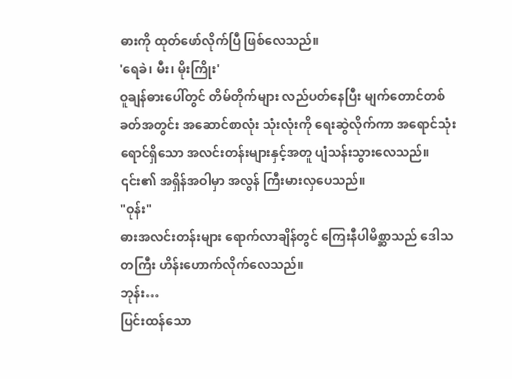ဓားကို ထုတ်ဖော်လိုက်ပြီ ဖြစ်လေသည်။
'ရေခဲ၊ မီး၊ မိုးကြိုး'
ဝူချန်ဓားပေါ်တွင် တိမ်တိုက်များ လည်ပတ်နေပြီး မျက်တောင်တစ်ခတ်အတွင်း အဆောင်စာလုံး သုံးလုံးကို ရေးဆွဲလိုက်ကာ အရောင်သုံးရောင်ရှိသော အလင်းတန်းများနှင့်အတူ ပျံသန်းသွားလေသည်။ ၎င်း၏ အရှိန်အဝါမှာ အလွန် ကြီးမားလှပေသည်။
"ဝုန်း"
ဓားအလင်းတန်းများ ရောက်လာချိန်တွင် ကြေးနီပါမိစ္ဆာသည် ဒေါသတကြီး ဟိန်းဟောက်လိုက်လေသည်။
ဘုန်း…
ပြင်းထန်သော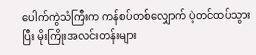ပေါက်ကွဲသံကြီးက ကန်စပ်တစ်လျှောက် ပဲ့တင်ထပ်သွားပြီး မိုးကြိုးအလင်းတန်းများ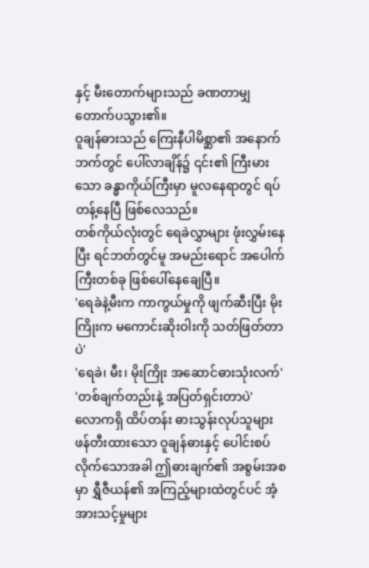နှင့် မီးတောက်များသည် ခဏတာမျှ တောက်ပသွား၏။
ဝူချန်ဓားသည် ကြေးနီပါမိစ္ဆာ၏ အနောက်ဘက်တွင် ပေါ်လာချိန်၌ ၎င်း၏ ကြီးမားသော ခန္ဓာကိုယ်ကြီးမှာ မူလနေရာတွင် ရပ်တန့်နေပြီ ဖြစ်လေသည်။
တစ်ကိုယ်လုံးတွင် ရေခဲလွှာများ ဖုံးလွှမ်းနေပြီး ရင်ဘတ်တွင်မူ အမည်းရောင် အပေါက်ကြီးတစ်ခု ဖြစ်ပေါ်နေချေပြီ။
'ရေခဲနဲ့မီးက ကာကွယ်မှုကို ဖျက်ဆီးပြီး မိုးကြိုးက မကောင်းဆိုးဝါးကို သတ်ဖြတ်တာပဲ'
'ရေခဲ၊ မီး၊ မိုးကြိုး အဆောင်ဓားသုံးလက်'
'တစ်ချက်တည်းနဲ့ အပြတ်ရှင်းတာပဲ'
လောကရှိ ထိပ်တန်း ဓားသွန်းလုပ်သူများ ဖန်တီးထားသော ဝူချန်ဓားနှင့် ပေါင်းစပ်လိုက်သောအခါ ဤဓားချက်၏ အစွမ်းအစမှာ ရွှီဇီယန်၏ အကြည့်များထဲတွင်ပင် အံ့အားသင့်မှုများ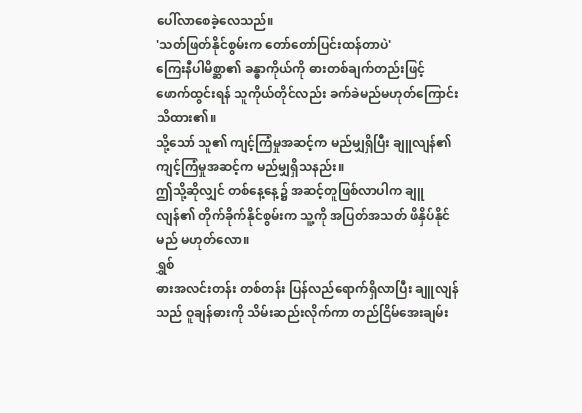ပေါ်လာစေခဲ့လေသည်။
'သတ်ဖြတ်နိုင်စွမ်းက တော်တော်ပြင်းထန်တာပဲ'
ကြေးနီပါမိစ္ဆာ၏ ခန္ဓာကိုယ်ကို ဓားတစ်ချက်တည်းဖြင့် ဖောက်ထွင်းရန် သူကိုယ်တိုင်လည်း ခက်ခဲမည်မဟုတ်ကြောင်း သိထား၏။
သို့သော် သူ၏ ကျင့်ကြံမှုအဆင့်က မည်မျှရှိပြီး ချူလျန်၏ ကျင့်ကြံမှုအဆင့်က မည်မျှရှိသနည်း။
ဤသို့ဆိုလျှင် တစ်နေ့နေ့၌ အဆင့်တူဖြစ်လာပါက ချူလျန်၏ တိုက်ခိုက်နိုင်စွမ်းက သူ့ကို အပြတ်အသတ် ဖိနှိပ်နိုင်မည် မဟုတ်လော။
ရွှစ်
ဓားအလင်းတန်း တစ်တန်း ပြန်လည်ရောက်ရှိလာပြီး ချူလျန်သည် ဝူချန်ဓားကို သိမ်းဆည်းလိုက်ကာ တည်ငြိမ်အေးချမ်း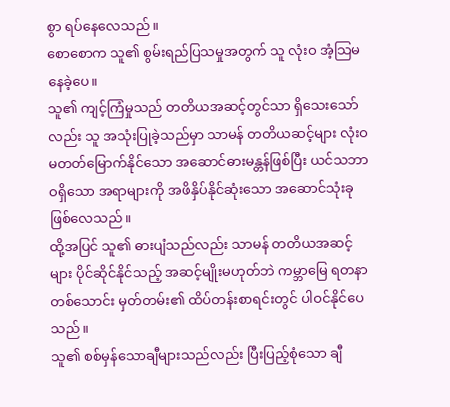စွာ ရပ်နေလေသည်။
စောစောက သူ၏ စွမ်းရည်ပြသမှုအတွက် သူ လုံးဝ အံ့သြမနေခဲ့ပေ။
သူ၏ ကျင့်ကြံမှုသည် တတိယအဆင့်တွင်သာ ရှိသေးသော်လည်း သူ အသုံးပြုခဲ့သည်မှာ သာမန် တတိယဆင့်များ လုံးဝ မတတ်မြောက်နိုင်သော အဆောင်ဓားမန္တန်ဖြစ်ပြီး ယင်သဘာဝရှိသော အရာများကို အဖိနှိပ်နိုင်ဆုံးသော အဆောင်သုံးခု ဖြစ်လေသည်။
ထို့အပြင် သူ၏ ဓားပျံသည်လည်း သာမန် တတိယအဆင့်များ ပိုင်ဆိုင်နိုင်သည့် အဆင့်မျိုးမဟုတ်ဘဲ ကမ္ဘာမြေ ရတနာတစ်သောင်း မှတ်တမ်း၏ ထိပ်တန်းစာရင်းတွင် ပါဝင်နိုင်ပေသည်။
သူ၏ စစ်မှန်သောချီများသည်လည်း ပြီးပြည့်စုံသော ချီ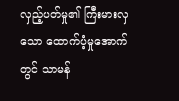လှည့်ပတ်မှု၏ ကြီးမားလှသော ထောက်ပံ့မှုအောက်တွင် သာမန်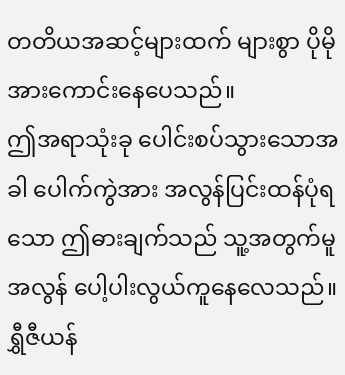တတိယအဆင့်များထက် များစွာ ပိုမိုအားကောင်းနေပေသည်။
ဤအရာသုံးခု ပေါင်းစပ်သွားသောအခါ ပေါက်ကွဲအား အလွန်ပြင်းထန်ပုံရသော ဤဓားချက်သည် သူ့အတွက်မူ အလွန် ပေါ့ပါးလွယ်ကူနေလေသည်။
ရွှီဇီယန်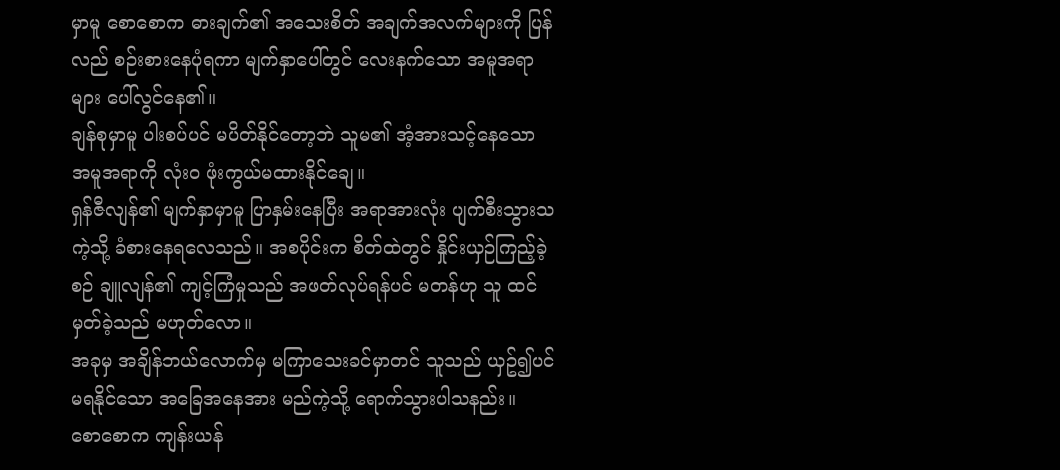မှာမူ စောစောက ဓားချက်၏ အသေးစိတ် အချက်အလက်များကို ပြန်လည် စဉ်းစားနေပုံရကာ မျက်နှာပေါ်တွင် လေးနက်သော အမူအရာများ ပေါ်လွင်နေ၏။
ချန်စုမှာမူ ပါးစပ်ပင် မပိတ်နိုင်တော့ဘဲ သူမ၏ အံ့အားသင့်နေသော အမူအရာကို လုံးဝ ဖုံးကွယ်မထားနိုင်ချေ။
ရှန်ဇီလျန်၏ မျက်နှာမှာမူ ပြာနှမ်းနေပြီး အရာအားလုံး ပျက်စီးသွားသကဲ့သို့ ခံစားနေရလေသည်။ အစပိုင်းက စိတ်ထဲတွင် နှိုင်းယှဉ်ကြည့်ခဲ့စဉ် ချူလျန်၏ ကျင့်ကြံမှုသည် အဖတ်လုပ်ရန်ပင် မတန်ဟု သူ ထင်မှတ်ခဲ့သည် မဟုတ်လော။
အခုမှ အချိန်ဘယ်လောက်မှ မကြာသေးခင်မှာတင် သူသည် ယှဥ်၍ပင်မရနိုင်သော အခြေအနေအား မည်ကဲ့သို့ ရောက်သွားပါသနည်း။
စောစောက ကျန်းယန်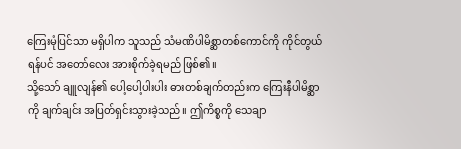ကြေးမုံပြင်သာ မရှိပါက သူသည် သံမဏိပါမိစ္ဆာတစ်ကောင်ကို ကိုင်တွယ်ရန်ပင် အတော်လေး အားစိုက်ခဲ့ရမည် ဖြစ်၏။
သို့သော် ချူလျန်၏ ပေါ့ပေါ့ပါးပါး ဓားတစ်ချက်တည်းက ကြေးနီပါမိစ္ဆာကို ချက်ချင်း အပြတ်ရှင်းသွားခဲ့သည်။ ဤကိစ္စကို သေချာ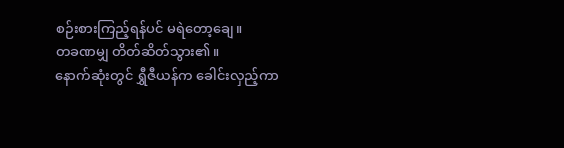စဉ်းစားကြည့်ရန်ပင် မရဲတော့ချေ။
တခဏမျှ တိတ်ဆိတ်သွား၏။
နောက်ဆုံးတွင် ရွှီဇီယန်က ခေါင်းလှည့်ကာ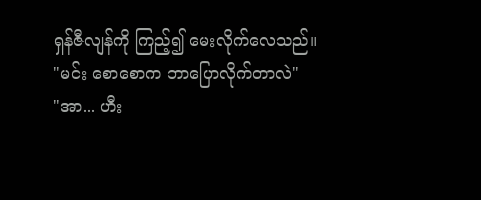ရှန်ဇီလျန်ကို ကြည့်၍ မေးလိုက်လေသည်။
"မင်း စောစောက ဘာပြောလိုက်တာလဲ"
"အာ... ဟီး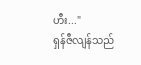ဟီး..."
ရှန်ဇီလျန်သည်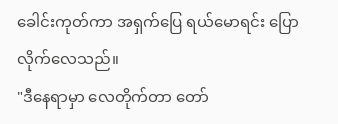ခေါင်းကုတ်ကာ အရှက်ပြေ ရယ်မောရင်း ပြောလိုက်လေသည်။
"ဒီနေရာမှာ လေတိုက်တာ တော်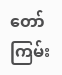တော်ကြမ်း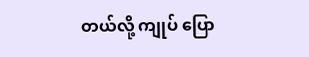တယ်လို့ ကျုပ် ပြော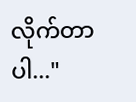လိုက်တာပါ..."